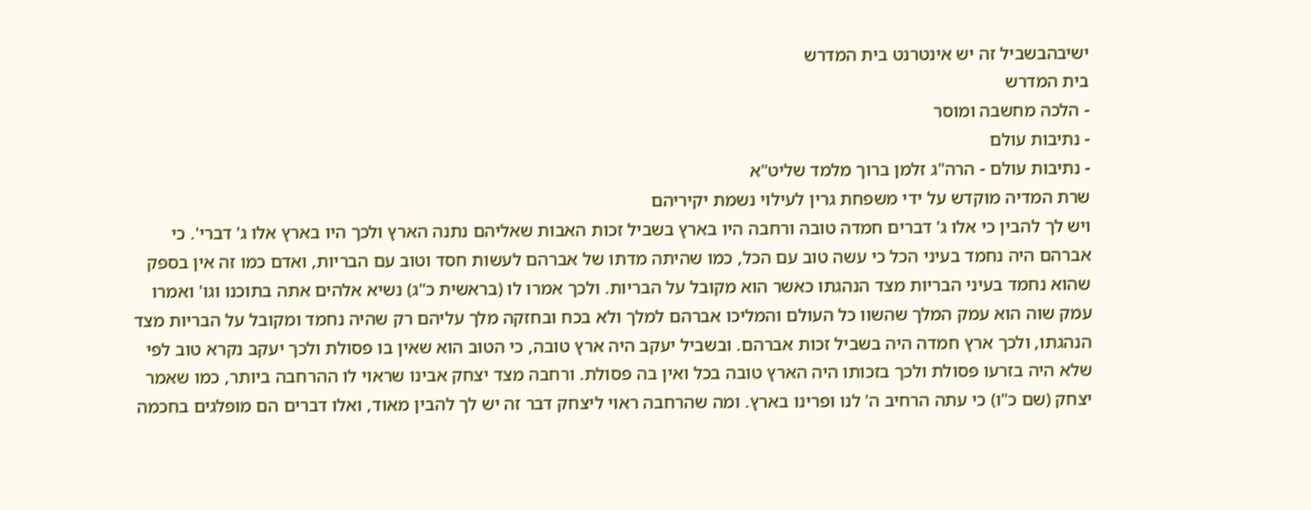ישיבהבשביל זה יש אינטרנט בית המדרש
בית המדרש
- הלכה מחשבה ומוסר
- נתיבות עולם
- נתיבות עולם - הרה"ג זלמן ברוך מלמד שליט"א
שרת המדיה מוקדש על ידי משפחת גרין לעילוי נשמת יקיריהם
ויש לך להבין כי אלו ג' דברים חמדה טובה ורחבה היו בארץ בשביל זכות האבות שאליהם נתנה הארץ ולכך היו בארץ אלו ג' דברי'. כי אברהם היה נחמד בעיני הכל כי עשה טוב עם הכל, כמו שהיתה מדתו של אברהם לעשות חסד וטוב עם הבריות, ואדם כמו זה אין בספק שהוא נחמד בעיני הבריות מצד הנהגתו כאשר הוא מקובל על הבריות. ולכך אמרו לו (בראשית כ"ג) נשיא אלהים אתה בתוכנו וגו' ואמרו עמק שוה הוא עמק המלך שהשוו כל העולם והמליכו אברהם למלך ולא בכח ובחזקה מלך עליהם רק שהיה נחמד ומקובל על הבריות מצד הנהגתו, ולכך ארץ חמדה היה בשביל זכות אברהם. ובשביל יעקב היה ארץ טובה, כי הטוב הוא שאין בו פסולת ולכך יעקב נקרא טוב לפי שלא היה בזרעו פסולת ולכך בזכותו היה הארץ טובה בכל ואין בה פסולת. ורחבה מצד יצחק אבינו שראוי לו ההרחבה ביותר, כמו שאמר יצחק (שם כ"ו) כי עתה הרחיב ה' לנו ופרינו בארץ. ומה שהרחבה ראוי ליצחק דבר זה יש לך להבין מאוד, ואלו דברים הם מופלגים בחכמה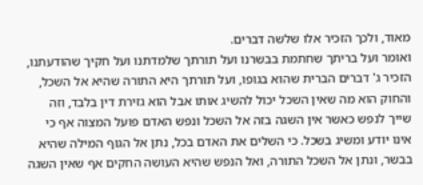מאוד, ולכך הזכיר אלו שלשה דברים.
ואומר ועל בריתך שחתמת בבשרנו ועל תורתך שלמדתנו ועל חקיך שהודעתנו, הזכיר ג' דברים הברית שהוא בגופו, ועל תורתך היא התורה שהיא אל השכל, והחוק הוא מה שאין השכל יכול להשיג אותו אבל הוא גזירת דין בלבד, וזה שייך לנפש כאשר אין השגה בזה אל השכל ונפש האדם פועל המצוה אף כי אינו יודע ומשיג בשכל. כי השלים את האדם בכל, נתן אל הגוף המילה שהיא בבשר, ונתן אל השכל התורה, ואל הנפש שהיא העושה החקים אף שאין השגה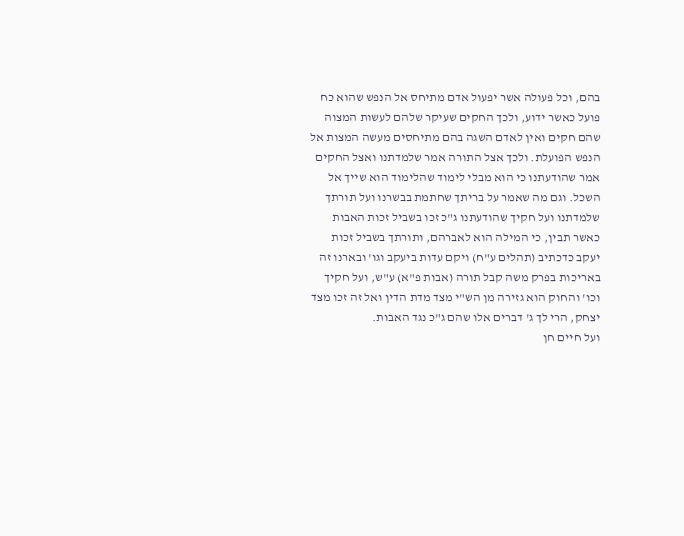בהם, וכל פעולה אשר יפעול אדם מתיחס אל הנפש שהוא כח פועל כאשר ידוע, ולכך החקים שעיקר שלהם לעשות המצוה שהם חקים ואין לאדם השגה בהם מתיחסים מעשה המצות אל הנפש הפועלת. ולכך אצל התורה אמר שלמדתנו ואצל החקים אמר שהודעתנו כי הוא מבלי לימוד שהלימוד הוא שייך אל השכל. וגם מה שאמר על בריתך שחתמת בבשרנו ועל תורתך שלמדתנו ועל חקיך שהודעתנו ג"כ זכו בשביל זכות האבות כאשר תבין, כי המילה הוא לאברהם, ותורתך בשביל זכות יעקב כדכתיב (תהלים ע"ח) ויקם עדות ביעקב וגו' ובארנו זה באריכות בפרק משה קבל תורה (אבות פ"א) ע"ש, ועל חקיך וכו' והחוק הוא גזירה מן הש"י מצד מדת הדין ואל זה זכו מצד יצחק, הרי לך ג' דברים אלו שהם ג"כ נגד האבות.
ועל חיים חן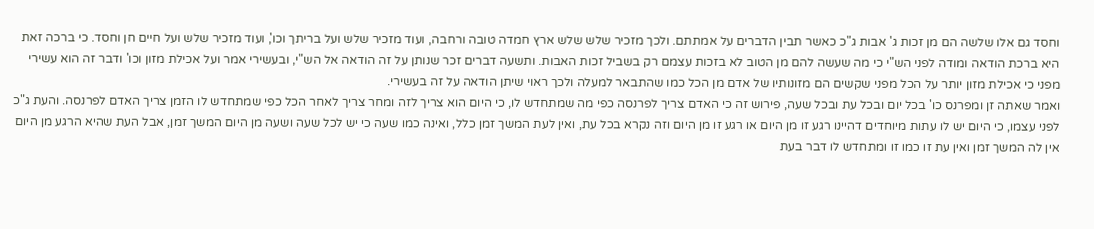וחסד גם אלו שלשה הם מן זכות ג' אבות ג"כ כאשר תבין הדברים על אמתתם. ולכך מזכיר שלש שלש ארץ חמדה טובה ורחבה, ועוד מזכיר שלש ועל בריתך וכו', ועוד מזכיר שלש ועל חיים חן וחסד. כי ברכה זאת היא ברכת הודאה ומודה לפני הש"י כי מה שעשה להם מן הטוב לא בזכות עצמם רק בשביל זכות האבות. ותשעה דברים זכר שנותן על זה הודאה אל הש"י, ובעשירי אמר ועל אכילת מזון וכו' ודבר זה הוא עשירי מפני כי אכילת מזון יותר על הכל מפני שקשים הם מזונותיו של אדם מן הכל כמו שהתבאר למעלה ולכך ראוי שיתן הודאה על זה בעשירי.
ואמר שאתה זן ומפרנס כו' בכל יום ובכל עת ובכל שעה, פירוש זה כי האדם צריך לפרנסה כפי מה שמתחדש לו, כי היום הוא צריך לזה ומחר צריך לאחר הכל כפי שמתחדש לו הזמן צריך האדם לפרנסה. והעת ג"כ לפני עצמו, כי היום יש לו עתות מיוחדים דהיינו רגע זו מן היום או רגע זו מן היום וזה נקרא בכל עת, ואין לעת המשך זמן כלל, ואינה כמו שעה כי יש לכל שעה ושעה מן היום המשך זמן, אבל העת שהיא הרגע מן היום אין לה המשך זמן ואין עת זו כמו זו ומתחדש לו דבר בעת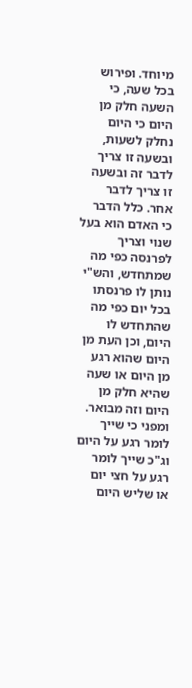מיוחד. ופירוש בכל שעה, כי השעה חלק מן היום כי היום נחלק לשעות, ובשעה זו צריך לדבר זה ובשעה זו צריך לדבר אחר. כלל הדבר כי האדם הוא בעל שנוי וצריך לפרנסה כפי מה שמתחדש, והש"י נותן לו פרנסתו בכל יום כפי מה שהתחדש לו היום, וכן העת מן היום שהוא רגע מן היום או שעה שהיא חלק מן היום וזה מבואר. ומפני כי שייך לומר רגע על היום וג"כ שייך לומר רגע על חצי יום או שליש היום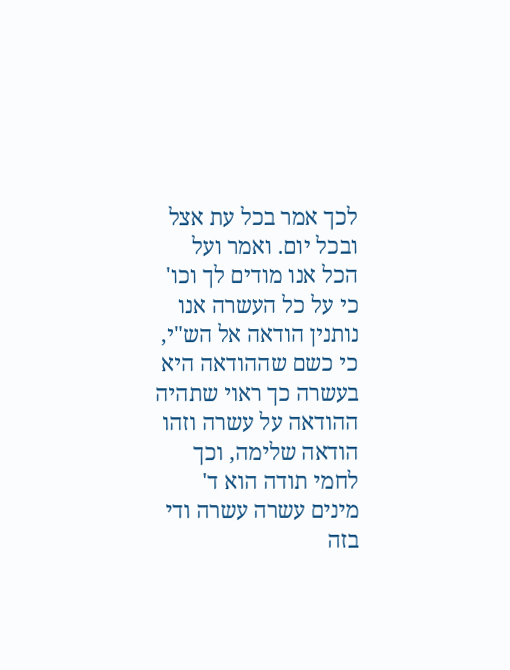לכך אמר בכל עת אצל ובכל יום. ואמר ועל הכל אנו מודים לך וכו' כי על כל העשרה אנו נותנין הודאה אל הש"י, כי כשם שההודאה היא בעשרה כך ראוי שתהיה ההודאה על עשרה וזהו הודאה שלימה, וכך לחמי תודה הוא ד' מינים עשרה עשרה ודי בזה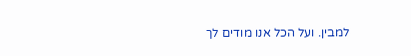למבין. ועל הכל אנו מודים לך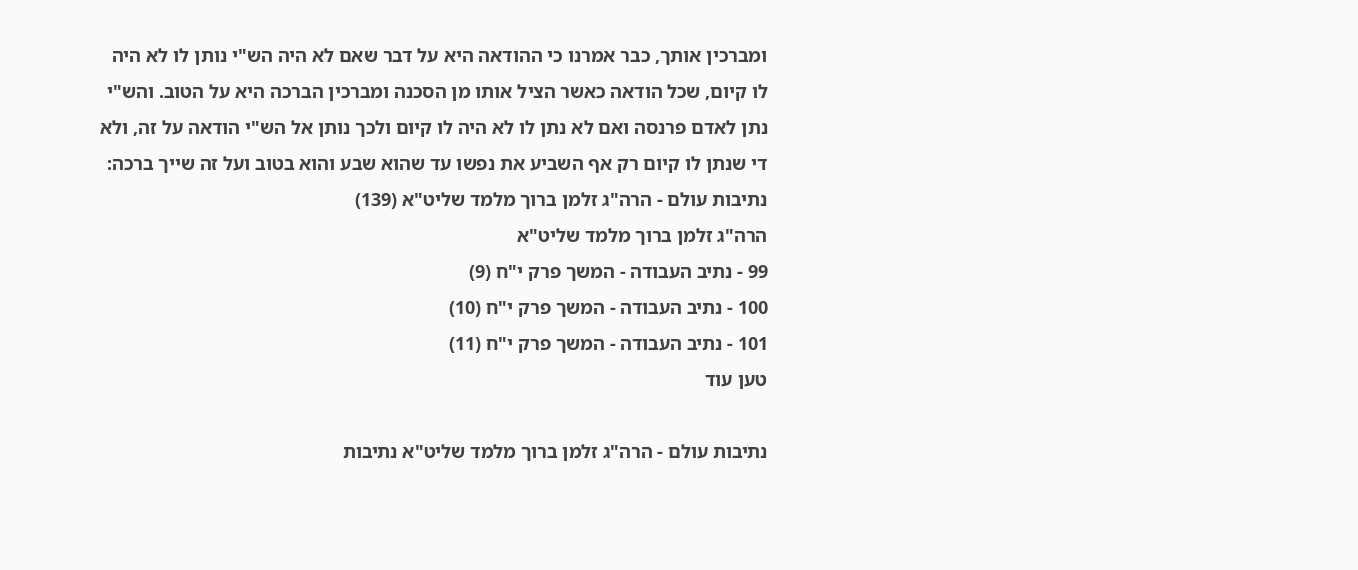ומברכין אותך, כבר אמרנו כי ההודאה היא על דבר שאם לא היה הש"י נותן לו לא היה לו קיום, שכל הודאה כאשר הציל אותו מן הסכנה ומברכין הברכה היא על הטוב. והש"י נתן לאדם פרנסה ואם לא נתן לו לא היה לו קיום ולכך נותן אל הש"י הודאה על זה, ולא די שנתן לו קיום רק אף השביע את נפשו עד שהוא שבע והוא בטוב ועל זה שייך ברכה:
נתיבות עולם - הרה"ג זלמן ברוך מלמד שליט"א (139)
הרה"ג זלמן ברוך מלמד שליט"א
99 - נתיב העבודה - המשך פרק י"ח (9)
100 - נתיב העבודה - המשך פרק י"ח (10)
101 - נתיב העבודה - המשך פרק י"ח (11)
טען עוד

נתיבות עולם - הרה"ג זלמן ברוך מלמד שליט"א נתיבות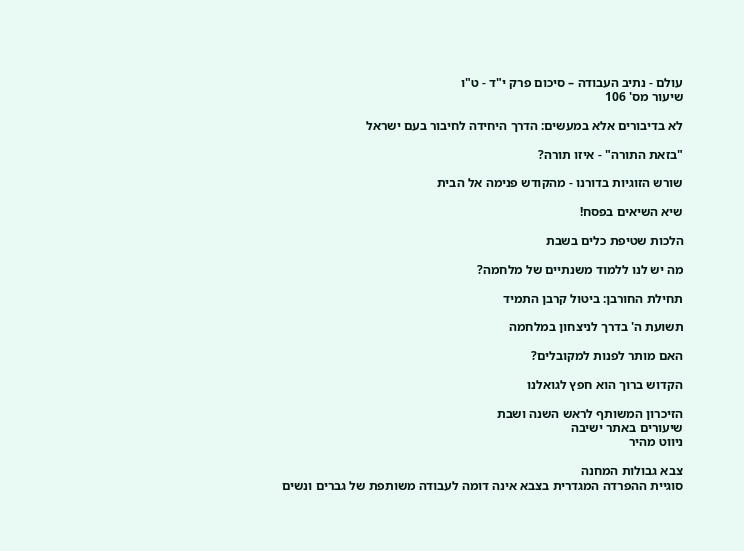עולם - נתיב העבודה – סיכום פרק י"ד - ט"ו
שיעור מס' 106

לא בדיבורים אלא במעשים: הדרך היחידה לחיבור בעם ישראל

"בזאת התורה" - איזו תורה?

שורש הזוגיות בדורנו - מהקודש פנימה אל הבית

שיא השיאים בפסח!

הלכות שטיפת כלים בשבת

מה יש לנו ללמוד משנתיים של מלחמה?

תחילת החורבן: ביטול קרבן התמיד

תשועת ה' בדרך לניצחון במלחמה

האם מותר לפנות למקובלים?

הקדוש ברוך הוא חפץ לגואלנו

הזיכרון המשותף לראש השנה ושבת
שיעורים באתר ישיבה
ניווט מהיר

צבא גבולות המחנה
סוגיית ההפרדה המגדרית בצבא אינה דומה לעבודה משותפת של גברים ונשים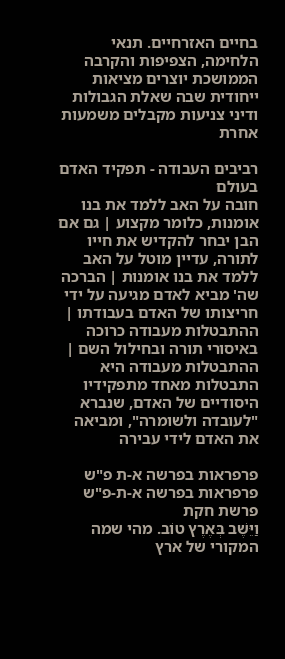בחיים האזרחיים. תנאי הלחימה, הצפיפות והקרבה הממושכת יוצרים מציאות ייחודית שבה שאלת הגבולות ודיני צניעות מקבלים משמעות אחרת

רביבים העבודה - תפקיד האדם בעולם
חובה על האב ללמד את בנו אומנות, כלומר מקצוע | גם אם הבן יבחר להקדיש את חייו לתורה, עדיין מוטל על האב ללמד את בנו אומנות | הברכה שה' מביא לאדם מגיעה על ידי חריצותו של האדם בעבודתו | ההתבטלות מעבודה כרוכה באיסורי תורה ובחילול השם | ההתבטלות מעבודה היא התבטלות מאחד מתפקידיו היסודיים של האדם, שנברא "לעובדה ולשומרה", ומביאה את האדם לידי עבירה

פרפראות בפרשה א-ת פ"ש פרפראות בפרשה א-ת-פ"ש פרשת חקת
וַיֵּשֶׁב בְּאֶרֶץ טוֹב. מהי שמה המקורי של ארץ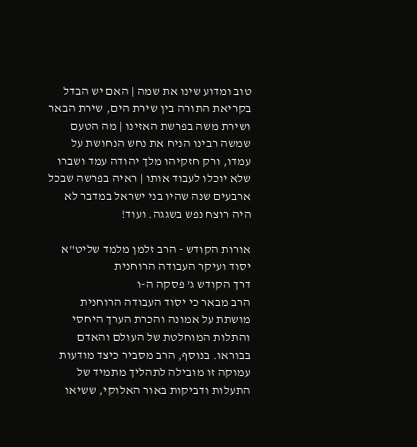טוב ומדוע שינו את שמה | האם יש הבדל בקריאת התורה בין שירת הים, שירת הבאר ושירת משה בפרשת האזינו | מה הטעם שמשה רבינו הניח את נחש הנחושת על עמדו, ורק חזקיהו מלך יהודה עמד ושברו שלא יוכלו לעבוד אותו | ראיה בפרשה שבכל ארבעים שנה שהיו בני ישראל במדבר לא היה רוצח נפש בשגגה. ועוד!

אורות הקודש - הרב זלמן מלמד שליט"א יסוד ועיקר העבודה הרוחנית
דרך הקודש ג' פסקה ה-ו
הרב מבאר כי יסוד העבודה הרוחנית מושתת על אמונה והכרת הערך היחסי והתלות המוחלטת של העולם והאדם בבוראו. בנוסף, הרב מסביר כיצד מודעות עמוקה זו מובילה לתהליך מתמיד של התעלות ודביקות באור האלוקי, ששיאו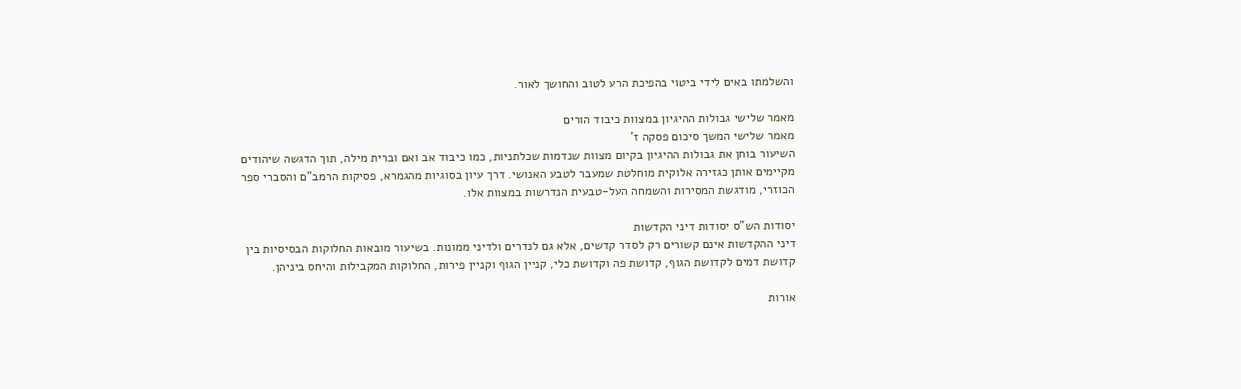והשלמתו באים לידי ביטוי בהפיכת הרע לטוב והחושך לאור.

מאמר שלישי גבולות ההיגיון במצוות כיבוד הורים
מאמר שלישי המשך סיכום פסקה ז'
השיעור בוחן את גבולות ההיגיון בקיום מצוות שנדמות שכלתניות, כמו כיבוד אב ואם וברית מילה, תוך הדגשה שיהודים מקיימים אותן כגזירה אלוקית מוחלטת שמעבר לטבע האנושי. דרך עיון בסוגיות מהגמרא, פסיקות הרמב"ם והסברי ספר הכוזרי, מודגשת המסירות והשמחה העל-טבעית הנדרשות במצוות אלו.

יסודות הש"ס יסודות דיני הקדשות
דיני ההקדשות אינם קשורים רק לסדר קדשים, אלא גם לנדרים ולדיני ממונות. בשיעור מובאות החלוקות הבסיסיות בין קדושת דמים לקדושת הגוף, קדושת פה וקדושת כלי, קניין הגוף וקניין פירות, החלוקות המקבילות והיחס ביניהן.

אורות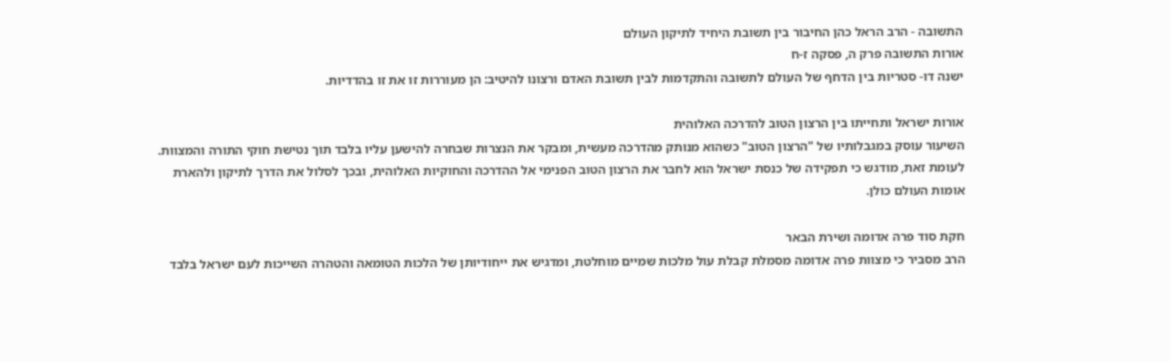התשובה - הרב הראל כהן החיבור בין תשובת היחיד לתיקון העולם
אורות התשובה פרק ה, פסקה ז-ח
ישנה דו- סטריות בין הדחף של העולם לתשובה והתקדמות לבין תשובת האדם ורצונו להיטיב: הן מעוררות זו את זו בהדדיות.

אורות ישראל ותחייתו בין הרצון הטוב להדרכה האלוהית
השיעור עוסק במגבלותיו של "הרצון הטוב" כשהוא מנותק מהדרכה מעשית, ומבקר את הנצרות שבחרה להישען עליו בלבד תוך נטישת חוקי התורה והמצוות. לעומת זאת, מודגש כי תפקידה של כנסת ישראל הוא לחבר את הרצון הטוב הפנימי אל ההדרכה והחוקיות האלוהית, ובכך לסלול את הדרך לתיקון ולהארת אומות העולם כולן.

חקת סוד פרה אדומה ושירת הבאר
הרב מסביר כי מצוות פרה אדומה מסמלת קבלת עול מלכות שמיים מוחלטת, ומדגיש את ייחודיותן של הלכות הטומאה והטהרה השייכות לעם ישראל בלבד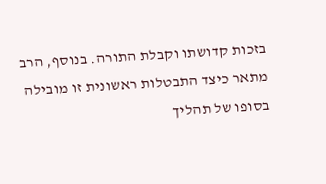בזכות קדושתו וקבלת התורה. בנוסף, הרב מתאר כיצד התבטלות ראשונית זו מובילה בסופו של תהליך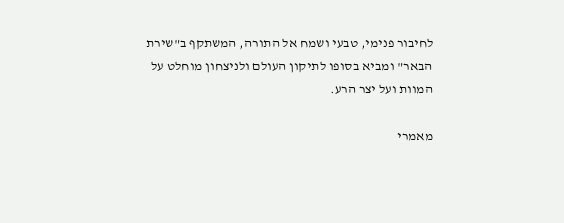לחיבור פנימי, טבעי ושמח אל התורה, המשתקף ב"שירת הבאר" ומביא בסופו לתיקון העולם ולניצחון מוחלט על המוות ועל יצר הרע.

מאמרי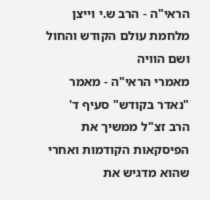הראי"ה - הרב ש.י וייצן מלחמת עולם הקודש והחול ושם הוויה
מאמרי הראי"ה - מאמר "נאדר בקודש" סעיף ד'
הרב זצ"ל ממשיך את הפיסקאות הקודמות ואחרי שהוא מדגיש את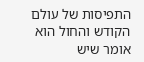התפיסות של עולם הקודש והחול הוא אומר שיש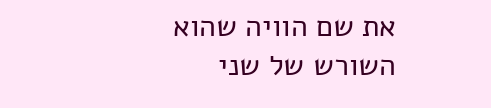את שם הוויה שהוא השורש של שני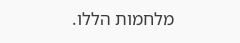מלחמות הללו.